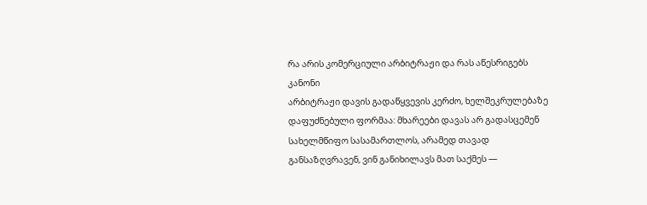რა არის კომერციული არბიტრაჟი და რას აწესრიგებს კანონი
არბიტრაჟი დავის გადაწყვევის კერძო, ხელშეკრულებაზე დაფუძნებული ფორმაა: მხარეები დავას არ გადასცემენ სახელმწიფო სასამართლოს, არამედ თავად განსაზღვრავენ, ვინ განიხილავს მათ საქმეს —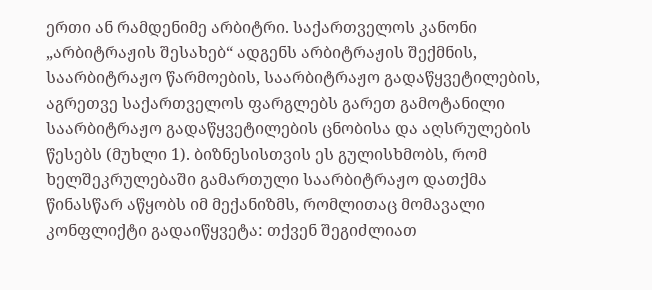ერთი ან რამდენიმე არბიტრი. საქართველოს კანონი „არბიტრაჟის შესახებ“ ადგენს არბიტრაჟის შექმნის, საარბიტრაჟო წარმოების, საარბიტრაჟო გადაწყვეტილების, აგრეთვე საქართველოს ფარგლებს გარეთ გამოტანილი საარბიტრაჟო გადაწყვეტილების ცნობისა და აღსრულების წესებს (მუხლი 1). ბიზნესისთვის ეს გულისხმობს, რომ ხელშეკრულებაში გამართული საარბიტრაჟო დათქმა წინასწარ აწყობს იმ მექანიზმს, რომლითაც მომავალი კონფლიქტი გადაიწყვეტა: თქვენ შეგიძლიათ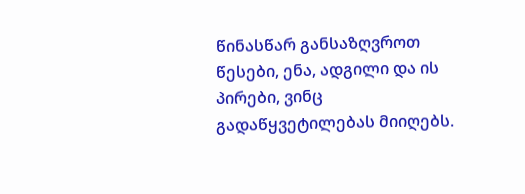წინასწარ განსაზღვროთ წესები, ენა, ადგილი და ის პირები, ვინც გადაწყვეტილებას მიიღებს.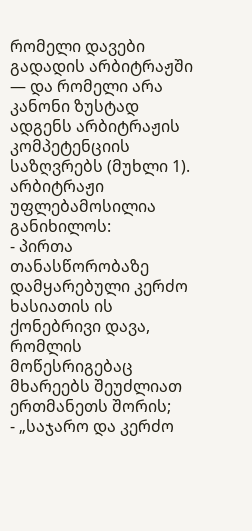რომელი დავები გადადის არბიტრაჟში — და რომელი არა
კანონი ზუსტად ადგენს არბიტრაჟის კომპეტენციის საზღვრებს (მუხლი 1). არბიტრაჟი უფლებამოსილია განიხილოს:
- პირთა თანასწორობაზე დამყარებული კერძო ხასიათის ის ქონებრივი დავა, რომლის მოწესრიგებაც მხარეებს შეუძლიათ ერთმანეთს შორის;
- „საჯარო და კერძო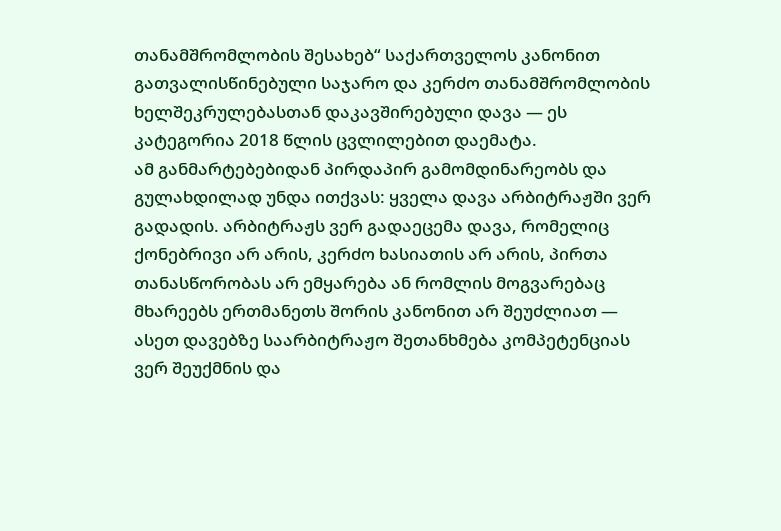თანამშრომლობის შესახებ“ საქართველოს კანონით გათვალისწინებული საჯარო და კერძო თანამშრომლობის ხელშეკრულებასთან დაკავშირებული დავა — ეს კატეგორია 2018 წლის ცვლილებით დაემატა.
ამ განმარტებებიდან პირდაპირ გამომდინარეობს და გულახდილად უნდა ითქვას: ყველა დავა არბიტრაჟში ვერ გადადის. არბიტრაჟს ვერ გადაეცემა დავა, რომელიც ქონებრივი არ არის, კერძო ხასიათის არ არის, პირთა თანასწორობას არ ემყარება ან რომლის მოგვარებაც მხარეებს ერთმანეთს შორის კანონით არ შეუძლიათ — ასეთ დავებზე საარბიტრაჟო შეთანხმება კომპეტენციას ვერ შეუქმნის და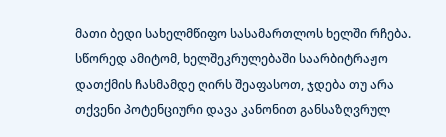მათი ბედი სახელმწიფო სასამართლოს ხელში რჩება. სწორედ ამიტომ, ხელშეკრულებაში საარბიტრაჟო დათქმის ჩასმამდე ღირს შეაფასოთ, ჯდება თუ არა თქვენი პოტენციური დავა კანონით განსაზღვრულ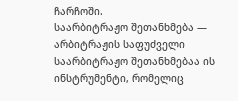ჩარჩოში.
საარბიტრაჟო შეთანხმება — არბიტრაჟის საფუძველი
საარბიტრაჟო შეთანხმებაა ის ინსტრუმენტი, რომელიც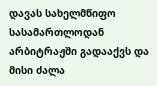დავას სახელმწიფო სასამართლოდან არბიტრაჟში გადააქვს და მისი ძალა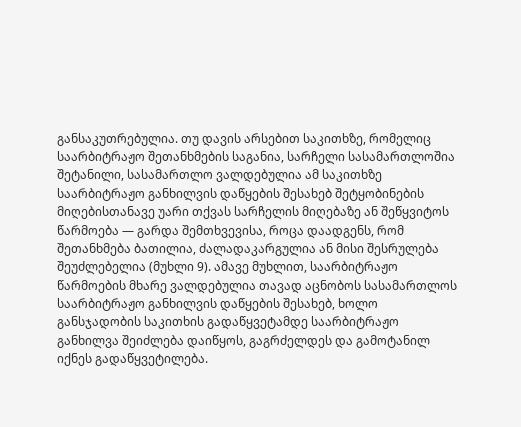განსაკუთრებულია. თუ დავის არსებით საკითხზე, რომელიც საარბიტრაჟო შეთანხმების საგანია, სარჩელი სასამართლოშია შეტანილი, სასამართლო ვალდებულია ამ საკითხზე საარბიტრაჟო განხილვის დაწყების შესახებ შეტყობინების მიღებისთანავე უარი თქვას სარჩელის მიღებაზე ან შეწყვიტოს წარმოება — გარდა შემთხვევისა, როცა დაადგენს, რომ შეთანხმება ბათილია, ძალადაკარგულია ან მისი შესრულება შეუძლებელია (მუხლი 9). ამავე მუხლით, საარბიტრაჟო წარმოების მხარე ვალდებულია თავად აცნობოს სასამართლოს საარბიტრაჟო განხილვის დაწყების შესახებ, ხოლო განსჯადობის საკითხის გადაწყვეტამდე საარბიტრაჟო განხილვა შეიძლება დაიწყოს, გაგრძელდეს და გამოტანილ იქნეს გადაწყვეტილება.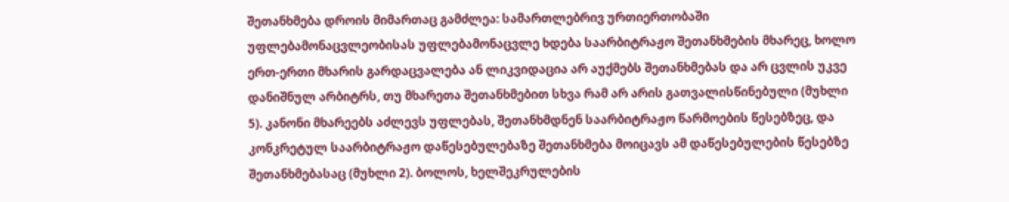შეთანხმება დროის მიმართაც გამძლეა: სამართლებრივ ურთიერთობაში უფლებამონაცვლეობისას უფლებამონაცვლე ხდება საარბიტრაჟო შეთანხმების მხარეც, ხოლო ერთ-ერთი მხარის გარდაცვალება ან ლიკვიდაცია არ აუქმებს შეთანხმებას და არ ცვლის უკვე დანიშნულ არბიტრს, თუ მხარეთა შეთანხმებით სხვა რამ არ არის გათვალისწინებული (მუხლი 5). კანონი მხარეებს აძლევს უფლებას, შეთანხმდნენ საარბიტრაჟო წარმოების წესებზეც, და კონკრეტულ საარბიტრაჟო დაწესებულებაზე შეთანხმება მოიცავს ამ დაწესებულების წესებზე შეთანხმებასაც (მუხლი 2). ბოლოს, ხელშეკრულების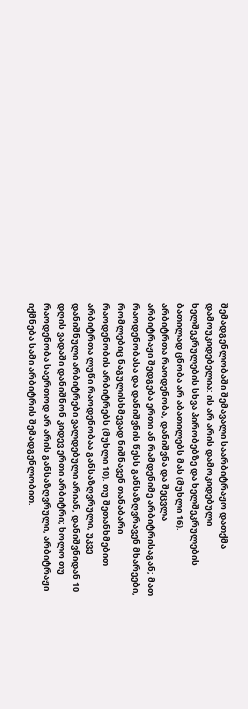შემადგენლობაში შემავალი საარბიტრაჟო დათქმა დამოუკიდებელია: ის არ არის დამოკიდებული ხელშეკრულების სხვა პირობებზე და ხელშეკრულების ბათილად ცნობა არ აბათილებს მას (მუხლი 16).
არბიტრთა რაოდენობა, დანიშვნა და შეცვლა
არბიტრაჟი შედგება ერთი ან რამდენიმე არბიტრისაგან; მათ რაოდენობასა და დანიშვნის წესს განსაზღვრავენ მხარეები, რომლებიც ნაგულისხმევად ნიშნავენ თანაბარი რაოდენობის არბიტრებს (მუხლი 10). თუ შეთანხმებით არბიტრთა ლუწი რაოდენობაა განსაზღვრული, უკვე დანიშნული არბიტრები ვალდებული არიან, დანიშვნიდან 10 დღის ვადაში დანიშნონ კიდევ ერთი არბიტრი; ხოლო თუ რაოდენობა საერთოდ არ არის განსაზღვრული, არბიტრაჟი იქმნება სამი არბიტრის შემადგენლობით.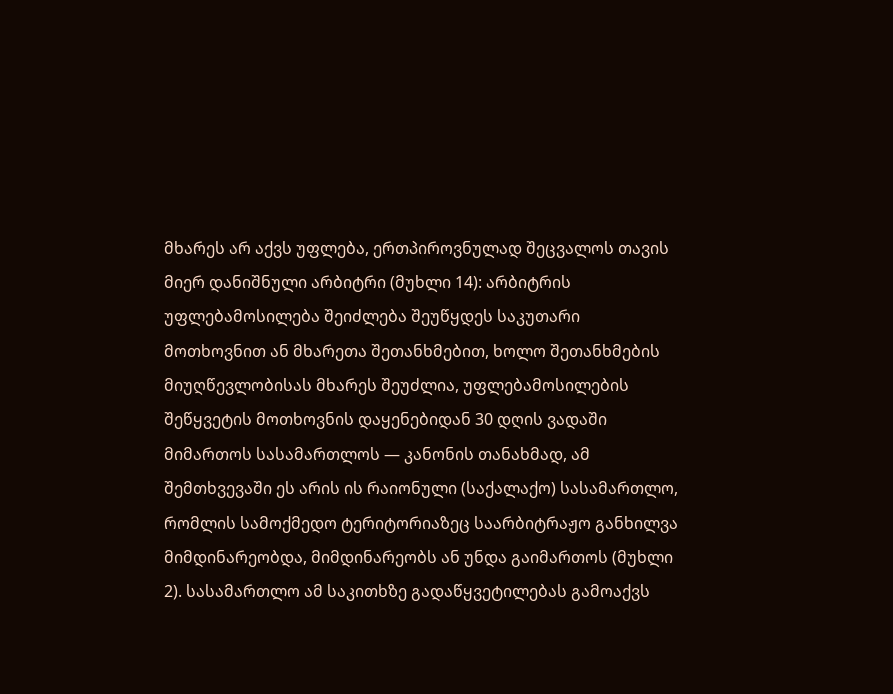მხარეს არ აქვს უფლება, ერთპიროვნულად შეცვალოს თავის მიერ დანიშნული არბიტრი (მუხლი 14): არბიტრის უფლებამოსილება შეიძლება შეუწყდეს საკუთარი მოთხოვნით ან მხარეთა შეთანხმებით, ხოლო შეთანხმების მიუღწევლობისას მხარეს შეუძლია, უფლებამოსილების შეწყვეტის მოთხოვნის დაყენებიდან 30 დღის ვადაში მიმართოს სასამართლოს — კანონის თანახმად, ამ შემთხვევაში ეს არის ის რაიონული (საქალაქო) სასამართლო, რომლის სამოქმედო ტერიტორიაზეც საარბიტრაჟო განხილვა მიმდინარეობდა, მიმდინარეობს ან უნდა გაიმართოს (მუხლი 2). სასამართლო ამ საკითხზე გადაწყვეტილებას გამოაქვს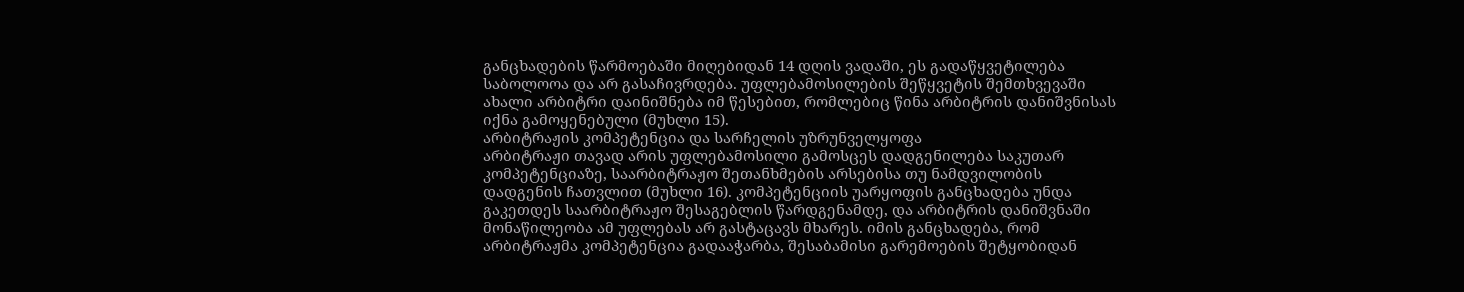განცხადების წარმოებაში მიღებიდან 14 დღის ვადაში, ეს გადაწყვეტილება საბოლოოა და არ გასაჩივრდება. უფლებამოსილების შეწყვეტის შემთხვევაში ახალი არბიტრი დაინიშნება იმ წესებით, რომლებიც წინა არბიტრის დანიშვნისას იქნა გამოყენებული (მუხლი 15).
არბიტრაჟის კომპეტენცია და სარჩელის უზრუნველყოფა
არბიტრაჟი თავად არის უფლებამოსილი გამოსცეს დადგენილება საკუთარ კომპეტენციაზე, საარბიტრაჟო შეთანხმების არსებისა თუ ნამდვილობის დადგენის ჩათვლით (მუხლი 16). კომპეტენციის უარყოფის განცხადება უნდა გაკეთდეს საარბიტრაჟო შესაგებლის წარდგენამდე, და არბიტრის დანიშვნაში მონაწილეობა ამ უფლებას არ გასტაცავს მხარეს. იმის განცხადება, რომ არბიტრაჟმა კომპეტენცია გადააჭარბა, შესაბამისი გარემოების შეტყობიდან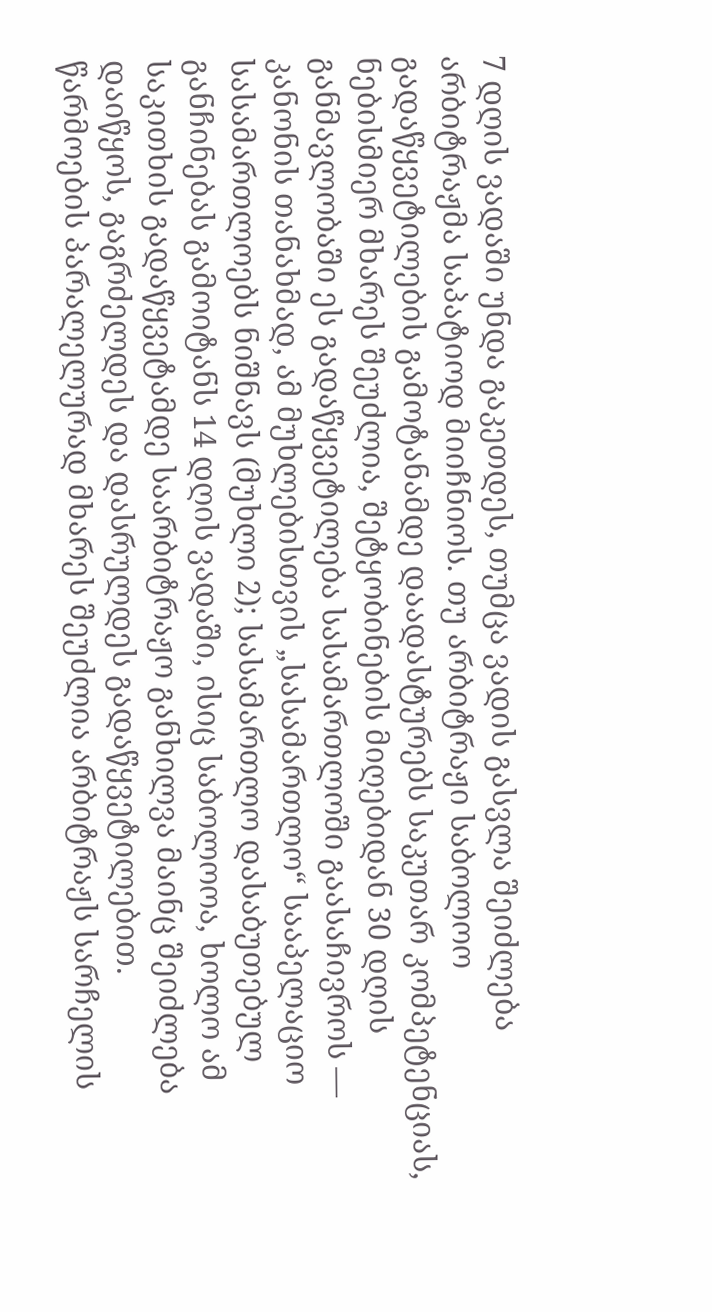7 დღის ვადაში უნდა გაკეთდეს, თუმცა ვადის გასვლა შეიძლება არბიტრაჟმა საპატიოდ მიიჩნიოს. თუ არბიტრაჟი საბოლოო გადაწყვეტილების გამოტანამდე დაადასტურებს საკუთარ კომპეტენციას, ნებისმიერ მხარეს შეუძლია, შეტყობინების მიღებიდან 30 დღის განმავლობაში ეს გადაწყვეტილება სასამართლოში გაასაჩივროს — კანონის თანახმად, ამ მუხლებისთვის „სასამართლო“ სააპელაციო სასამართლოებს ნიშნავს (მუხლი 2); სასამართლო დასაბუთებულ განჩინებას გამოიტანს 14 დღის ვადაში, ისიც საბოლოოა, ხოლო ამ საკითხის გადაწყვეტამდე საარბიტრაჟო განხილვა მაინც შეიძლება დაიწყოს, გაგრძელდეს და დასრულდეს გადაწყვეტილებით.
წარმოების პარალელურად მხარეს შეუძლია არბიტრაჟს სარჩელის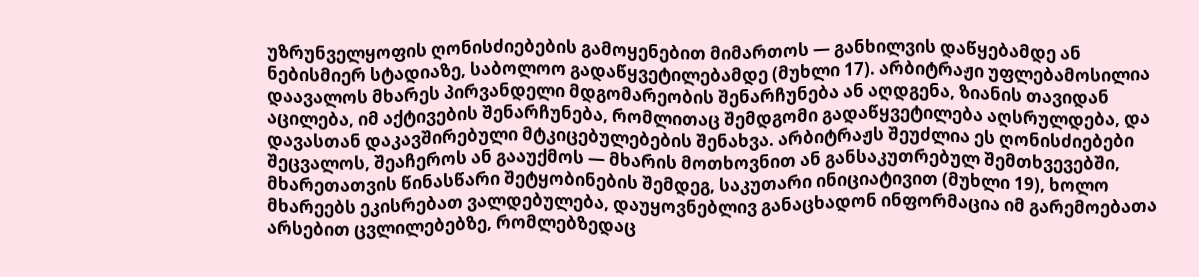უზრუნველყოფის ღონისძიებების გამოყენებით მიმართოს — განხილვის დაწყებამდე ან ნებისმიერ სტადიაზე, საბოლოო გადაწყვეტილებამდე (მუხლი 17). არბიტრაჟი უფლებამოსილია დაავალოს მხარეს პირვანდელი მდგომარეობის შენარჩუნება ან აღდგენა, ზიანის თავიდან აცილება, იმ აქტივების შენარჩუნება, რომლითაც შემდგომი გადაწყვეტილება აღსრულდება, და დავასთან დაკავშირებული მტკიცებულებების შენახვა. არბიტრაჟს შეუძლია ეს ღონისძიებები შეცვალოს, შეაჩეროს ან გააუქმოს — მხარის მოთხოვნით ან განსაკუთრებულ შემთხვევებში, მხარეთათვის წინასწარი შეტყობინების შემდეგ, საკუთარი ინიციატივით (მუხლი 19), ხოლო მხარეებს ეკისრებათ ვალდებულება, დაუყოვნებლივ განაცხადონ ინფორმაცია იმ გარემოებათა არსებით ცვლილებებზე, რომლებზედაც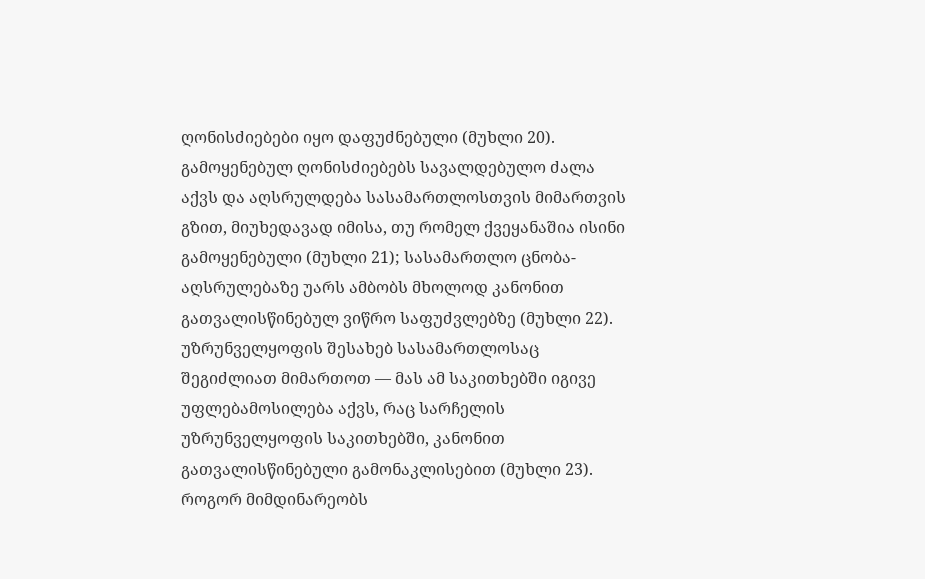ღონისძიებები იყო დაფუძნებული (მუხლი 20). გამოყენებულ ღონისძიებებს სავალდებულო ძალა აქვს და აღსრულდება სასამართლოსთვის მიმართვის გზით, მიუხედავად იმისა, თუ რომელ ქვეყანაშია ისინი გამოყენებული (მუხლი 21); სასამართლო ცნობა-აღსრულებაზე უარს ამბობს მხოლოდ კანონით გათვალისწინებულ ვიწრო საფუძვლებზე (მუხლი 22). უზრუნველყოფის შესახებ სასამართლოსაც შეგიძლიათ მიმართოთ — მას ამ საკითხებში იგივე უფლებამოსილება აქვს, რაც სარჩელის უზრუნველყოფის საკითხებში, კანონით გათვალისწინებული გამონაკლისებით (მუხლი 23).
როგორ მიმდინარეობს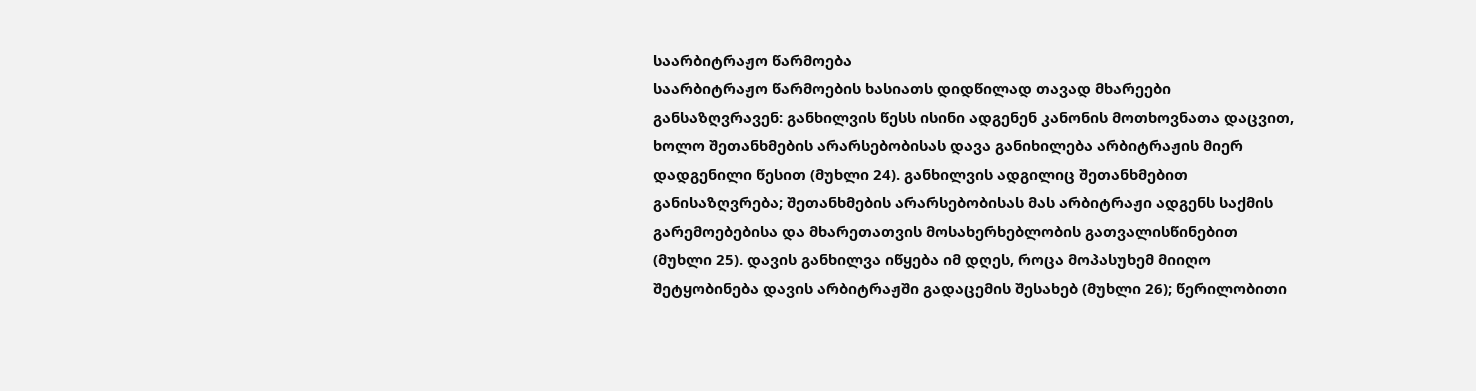საარბიტრაჟო წარმოება
საარბიტრაჟო წარმოების ხასიათს დიდწილად თავად მხარეები განსაზღვრავენ: განხილვის წესს ისინი ადგენენ კანონის მოთხოვნათა დაცვით, ხოლო შეთანხმების არარსებობისას დავა განიხილება არბიტრაჟის მიერ დადგენილი წესით (მუხლი 24). განხილვის ადგილიც შეთანხმებით განისაზღვრება; შეთანხმების არარსებობისას მას არბიტრაჟი ადგენს საქმის გარემოებებისა და მხარეთათვის მოსახერხებლობის გათვალისწინებით (მუხლი 25). დავის განხილვა იწყება იმ დღეს, როცა მოპასუხემ მიიღო შეტყობინება დავის არბიტრაჟში გადაცემის შესახებ (მუხლი 26); წერილობითი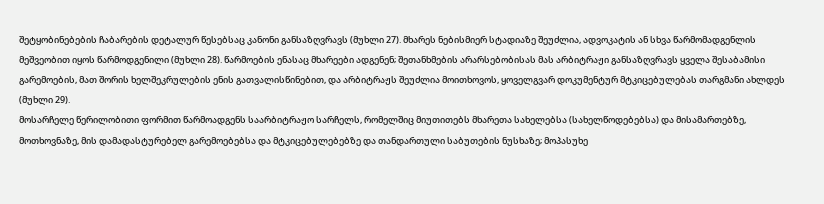შეტყობინებების ჩაბარების დეტალურ წესებსაც კანონი განსაზღვრავს (მუხლი 27). მხარეს ნებისმიერ სტადიაზე შეუძლია, ადვოკატის ან სხვა წარმომადგენლის მეშვეობით იყოს წარმოდგენილი (მუხლი 28). წარმოების ენასაც მხარეები ადგენენ; შეთანხმების არარსებობისას მას არბიტრაჟი განსაზღვრავს ყველა შესაბამისი გარემოების, მათ შორის ხელშეკრულების ენის გათვალისწინებით, და არბიტრაჟს შეუძლია მოითხოვოს, ყოველგვარ დოკუმენტურ მტკიცებულებას თარგმანი ახლდეს (მუხლი 29).
მოსარჩელე წერილობითი ფორმით წარმოადგენს საარბიტრაჟო სარჩელს, რომელშიც მიუთითებს მხარეთა სახელებსა (სახელწოდებებსა) და მისამართებზე, მოთხოვნაზე, მის დამადასტურებელ გარემოებებსა და მტკიცებულებებზე და თანდართული საბუთების ნუსხაზე; მოპასუხე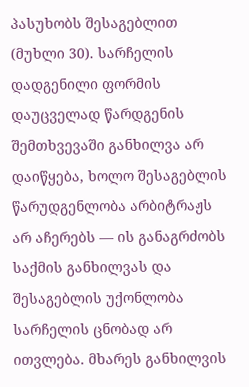პასუხობს შესაგებლით (მუხლი 30). სარჩელის დადგენილი ფორმის დაუცველად წარდგენის შემთხვევაში განხილვა არ დაიწყება, ხოლო შესაგებლის წარუდგენლობა არბიტრაჟს არ აჩერებს — ის განაგრძობს საქმის განხილვას და შესაგებლის უქონლობა სარჩელის ცნობად არ ითვლება. მხარეს განხილვის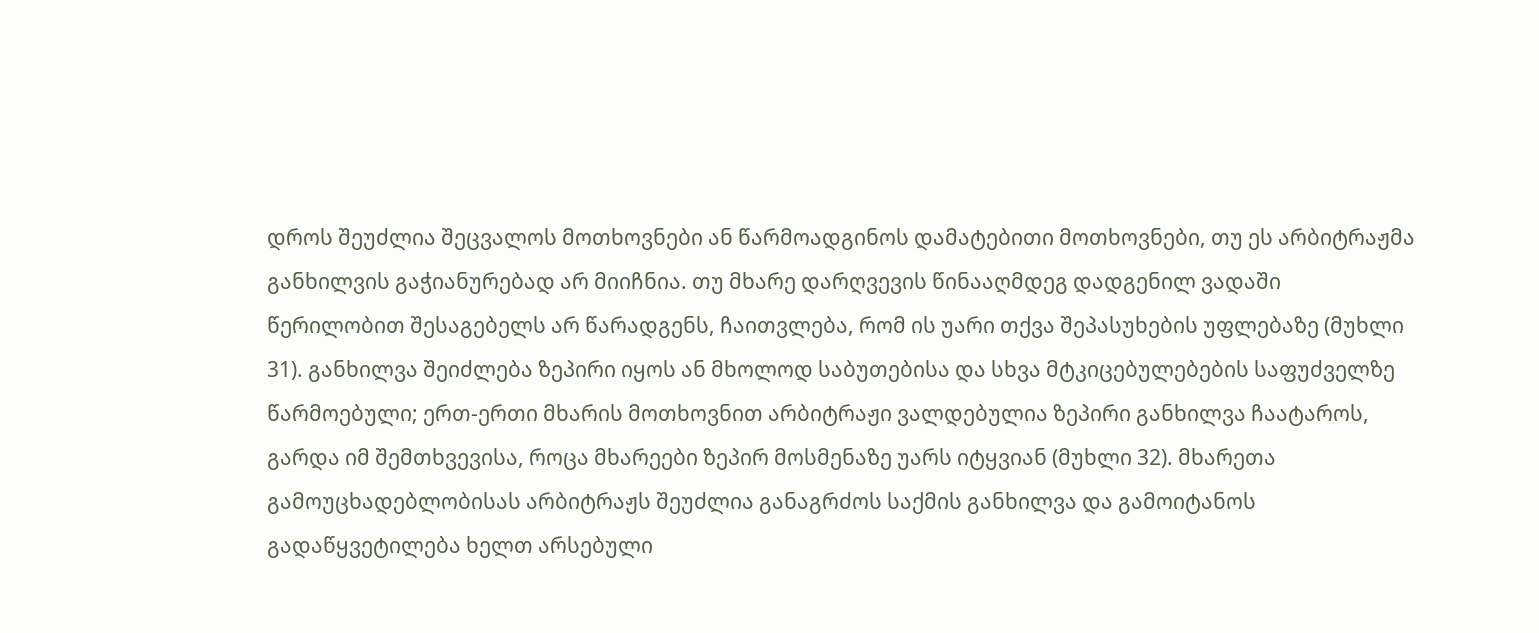დროს შეუძლია შეცვალოს მოთხოვნები ან წარმოადგინოს დამატებითი მოთხოვნები, თუ ეს არბიტრაჟმა განხილვის გაჭიანურებად არ მიიჩნია. თუ მხარე დარღვევის წინააღმდეგ დადგენილ ვადაში წერილობით შესაგებელს არ წარადგენს, ჩაითვლება, რომ ის უარი თქვა შეპასუხების უფლებაზე (მუხლი 31). განხილვა შეიძლება ზეპირი იყოს ან მხოლოდ საბუთებისა და სხვა მტკიცებულებების საფუძველზე წარმოებული; ერთ-ერთი მხარის მოთხოვნით არბიტრაჟი ვალდებულია ზეპირი განხილვა ჩაატაროს, გარდა იმ შემთხვევისა, როცა მხარეები ზეპირ მოსმენაზე უარს იტყვიან (მუხლი 32). მხარეთა გამოუცხადებლობისას არბიტრაჟს შეუძლია განაგრძოს საქმის განხილვა და გამოიტანოს გადაწყვეტილება ხელთ არსებული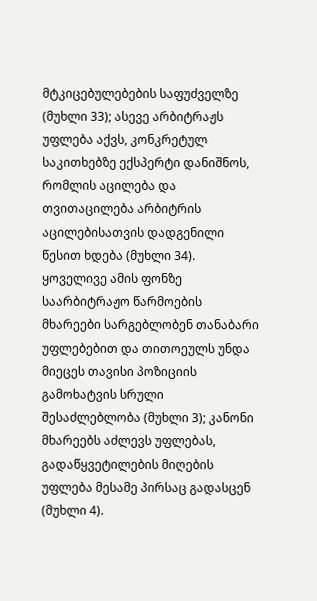მტკიცებულებების საფუძველზე (მუხლი 33); ასევე არბიტრაჟს უფლება აქვს, კონკრეტულ საკითხებზე ექსპერტი დანიშნოს, რომლის აცილება და თვითაცილება არბიტრის აცილებისათვის დადგენილი წესით ხდება (მუხლი 34). ყოველივე ამის ფონზე საარბიტრაჟო წარმოების მხარეები სარგებლობენ თანაბარი უფლებებით და თითოეულს უნდა მიეცეს თავისი პოზიციის გამოხატვის სრული შესაძლებლობა (მუხლი 3); კანონი მხარეებს აძლევს უფლებას, გადაწყვეტილების მიღების უფლება მესამე პირსაც გადასცენ (მუხლი 4).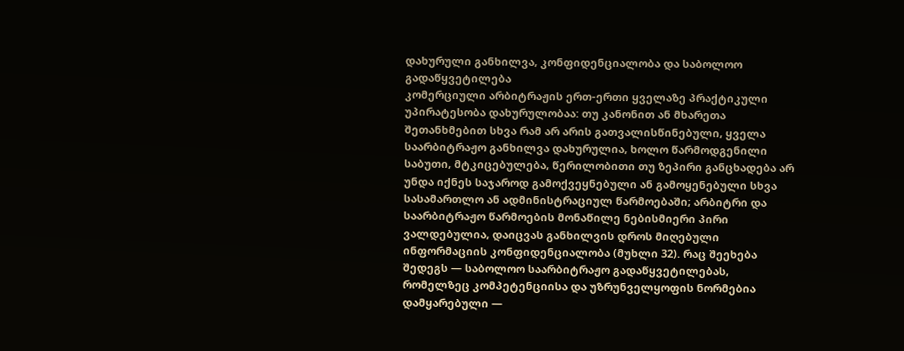დახურული განხილვა, კონფიდენციალობა და საბოლოო გადაწყვეტილება
კომერციული არბიტრაჟის ერთ-ერთი ყველაზე პრაქტიკული უპირატესობა დახურულობაა: თუ კანონით ან მხარეთა შეთანხმებით სხვა რამ არ არის გათვალისწინებული, ყველა საარბიტრაჟო განხილვა დახურულია, ხოლო წარმოდგენილი საბუთი, მტკიცებულება, წერილობითი თუ ზეპირი განცხადება არ უნდა იქნეს საჯაროდ გამოქვეყნებული ან გამოყენებული სხვა სასამართლო ან ადმინისტრაციულ წარმოებაში; არბიტრი და საარბიტრაჟო წარმოების მონაწილე ნებისმიერი პირი ვალდებულია, დაიცვას განხილვის დროს მიღებული ინფორმაციის კონფიდენციალობა (მუხლი 32). რაც შეეხება შედეგს — საბოლოო საარბიტრაჟო გადაწყვეტილებას, რომელზეც კომპეტენციისა და უზრუნველყოფის ნორმებია დამყარებული —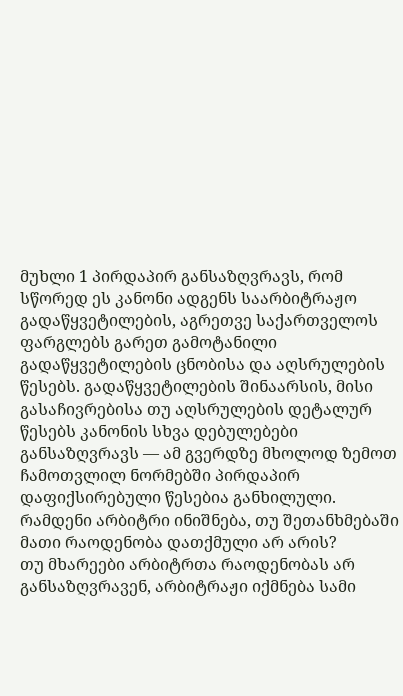მუხლი 1 პირდაპირ განსაზღვრავს, რომ სწორედ ეს კანონი ადგენს საარბიტრაჟო გადაწყვეტილების, აგრეთვე საქართველოს ფარგლებს გარეთ გამოტანილი გადაწყვეტილების ცნობისა და აღსრულების წესებს. გადაწყვეტილების შინაარსის, მისი გასაჩივრებისა თუ აღსრულების დეტალურ წესებს კანონის სხვა დებულებები განსაზღვრავს — ამ გვერდზე მხოლოდ ზემოთ ჩამოთვლილ ნორმებში პირდაპირ დაფიქსირებული წესებია განხილული.
რამდენი არბიტრი ინიშნება, თუ შეთანხმებაში მათი რაოდენობა დათქმული არ არის?
თუ მხარეები არბიტრთა რაოდენობას არ განსაზღვრავენ, არბიტრაჟი იქმნება სამი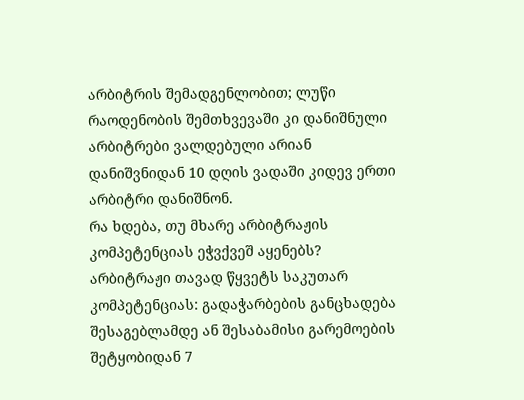არბიტრის შემადგენლობით; ლუწი რაოდენობის შემთხვევაში კი დანიშნული არბიტრები ვალდებული არიან დანიშვნიდან 10 დღის ვადაში კიდევ ერთი არბიტრი დანიშნონ.
რა ხდება, თუ მხარე არბიტრაჟის კომპეტენციას ეჭვქვეშ აყენებს?
არბიტრაჟი თავად წყვეტს საკუთარ კომპეტენციას: გადაჭარბების განცხადება შესაგებლამდე ან შესაბამისი გარემოების შეტყობიდან 7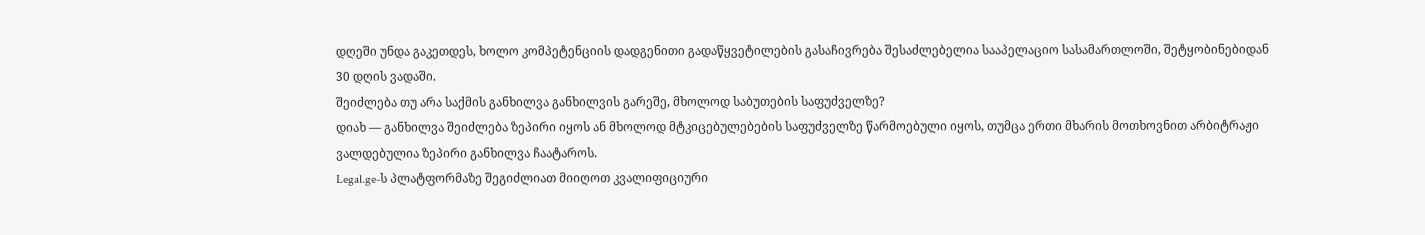დღეში უნდა გაკეთდეს, ხოლო კომპეტენციის დადგენითი გადაწყვეტილების გასაჩივრება შესაძლებელია სააპელაციო სასამართლოში, შეტყობინებიდან 30 დღის ვადაში.
შეიძლება თუ არა საქმის განხილვა განხილვის გარეშე, მხოლოდ საბუთების საფუძველზე?
დიახ — განხილვა შეიძლება ზეპირი იყოს ან მხოლოდ მტკიცებულებების საფუძველზე წარმოებული იყოს, თუმცა ერთი მხარის მოთხოვნით არბიტრაჟი ვალდებულია ზეპირი განხილვა ჩაატაროს.
Legal.ge-ს პლატფორმაზე შეგიძლიათ მიიღოთ კვალიფიციური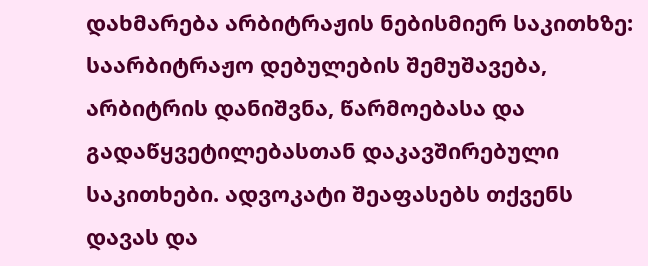დახმარება არბიტრაჟის ნებისმიერ საკითხზე: საარბიტრაჟო დებულების შემუშავება, არბიტრის დანიშვნა, წარმოებასა და გადაწყვეტილებასთან დაკავშირებული საკითხები. ადვოკატი შეაფასებს თქვენს დავას და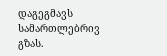დაგეგმავს სამართლებრივ გზას.